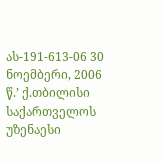ას-191-613-06 30 ნოემბერი, 2006 წ.’ ქ.თბილისი
საქართველოს უზენაესი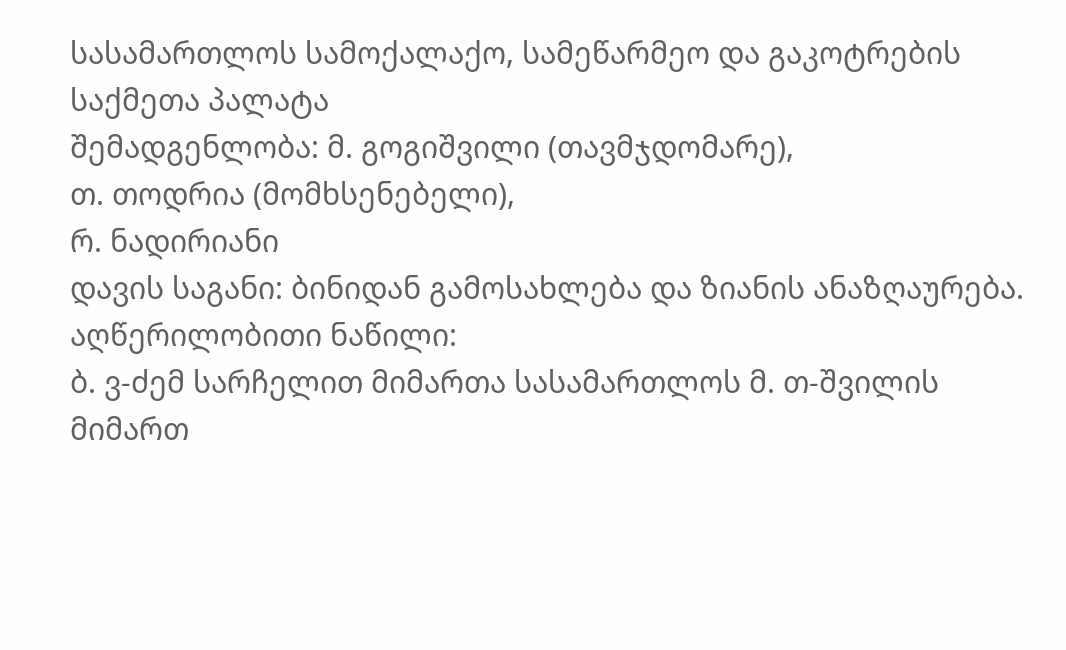სასამართლოს სამოქალაქო, სამეწარმეო და გაკოტრების საქმეთა პალატა
შემადგენლობა: მ. გოგიშვილი (თავმჯდომარე),
თ. თოდრია (მომხსენებელი),
რ. ნადირიანი
დავის საგანი: ბინიდან გამოსახლება და ზიანის ანაზღაურება.
აღწერილობითი ნაწილი:
ბ. ვ-ძემ სარჩელით მიმართა სასამართლოს მ. თ-შვილის მიმართ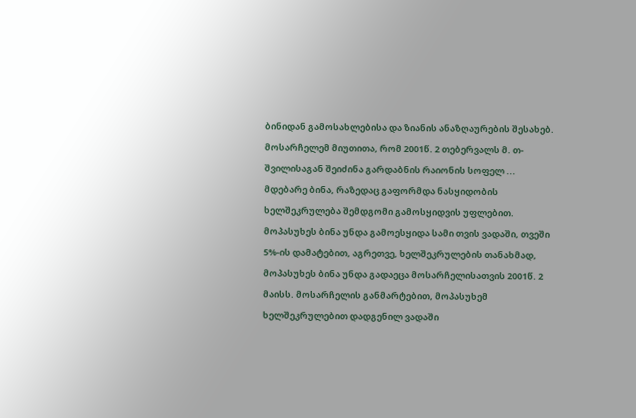ბინიდან გამოსახლებისა და ზიანის ანაზღაურების შესახებ. მოსარჩელემ მიუთითა, რომ 2001წ. 2 თებერვალს მ. თ-შვილისაგან შეიძინა გარდაბნის რაიონის სოფელ ... მდებარე ბინა, რაზედაც გაფორმდა ნასყიდობის ხელშეკრულება შემდგომი გამოსყიდვის უფლებით. მოპასუხეს ბინა უნდა გამოესყიდა სამი თვის ვადაში, თვეში 5%-ის დამატებით, აგრეთვე, ხელშეკრულების თანახმად, მოპასუხეს ბინა უნდა გადაეცა მოსარჩელისათვის 2001წ. 2 მაისს. მოსარჩელის განმარტებით, მოპასუხემ ხელშეკრულებით დადგენილ ვადაში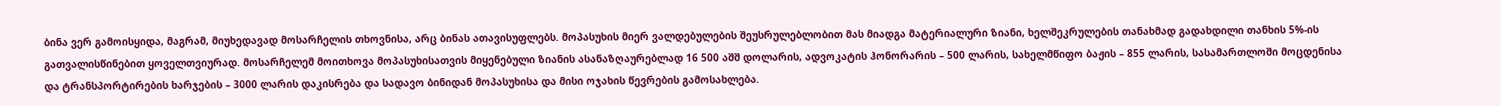ბინა ვერ გამოისყიდა, მაგრამ, მიუხედავად მოსარჩელის თხოვნისა, არც ბინას ათავისუფლებს. მოპასუხის მიერ ვალდებულების შეუსრულებლობით მას მიადგა მატერიალური ზიანი, ხელშეკრულების თანახმად გადახდილი თანხის 5%-ის გათვალისწინებით ყოველთვიურად. მოსარჩელემ მოითხოვა მოპასუხისათვის მიყენებული ზიანის ასანაზღაურებლად 16 500 აშშ დოლარის, ადვოკატის ჰონორარის – 500 ლარის, სახელმწიფო ბაჟის – 855 ლარის, სასამართლოში მოცდენისა და ტრანსპორტირების ხარჯების – 3000 ლარის დაკისრება და სადავო ბინიდან მოპასუხისა და მისი ოჯახის წევრების გამოსახლება.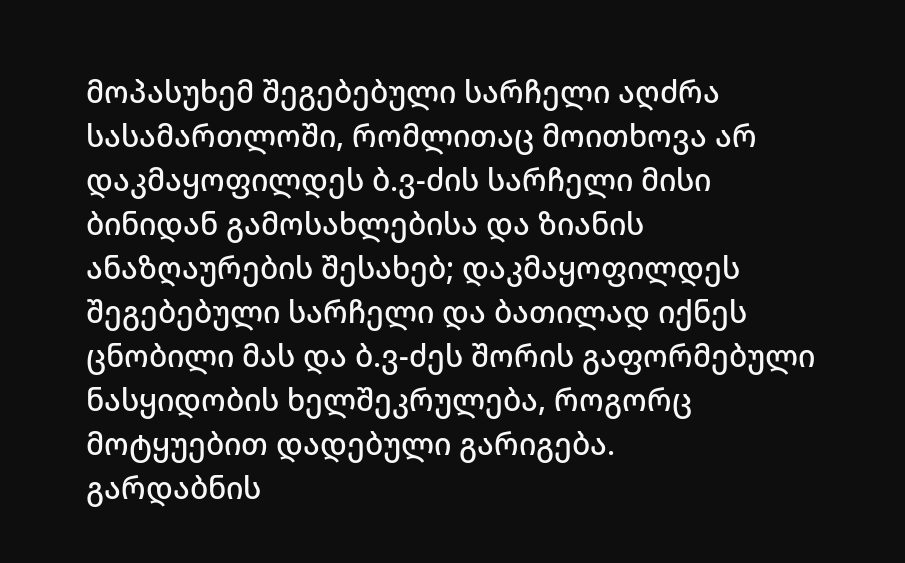მოპასუხემ შეგებებული სარჩელი აღძრა სასამართლოში, რომლითაც მოითხოვა არ დაკმაყოფილდეს ბ.ვ-ძის სარჩელი მისი ბინიდან გამოსახლებისა და ზიანის ანაზღაურების შესახებ; დაკმაყოფილდეს შეგებებული სარჩელი და ბათილად იქნეს ცნობილი მას და ბ.ვ-ძეს შორის გაფორმებული ნასყიდობის ხელშეკრულება, როგორც მოტყუებით დადებული გარიგება.
გარდაბნის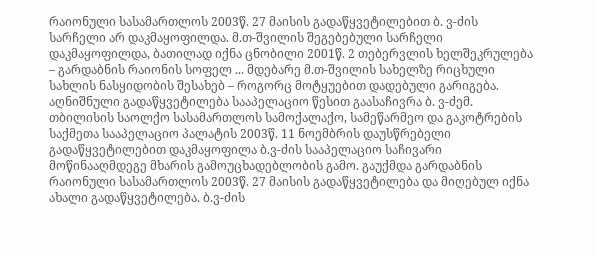რაიონული სასამართლოს 2003წ. 27 მაისის გადაწყვეტილებით ბ. ვ-ძის სარჩელი არ დაკმაყოფილდა. მ.თ-შვილის შეგებებული სარჩელი დაკმაყოფილდა, ბათილად იქნა ცნობილი 2001წ. 2 თებერვლის ხელშეკრულება – გარდაბნის რაიონის სოფელ ... მდებარე მ.თ-შვილის სახელზე რიცხული სახლის ნასყიდობის შესახებ – როგორც მოტყუებით დადებული გარიგება.
აღნიშნული გადაწყვეტილება სააპელაციო წესით გაასაჩივრა ბ. ვ-ძემ.
თბილისის საოლქო სასამართლოს სამოქალაქო, სამეწარმეო და გაკოტრების საქმეთა სააპელაციო პალატის 2003წ. 11 ნოემბრის დაუსწრებელი გადაწყვეტილებით დაკმაყოფილა ბ.ვ-ძის სააპელაციო საჩივარი მოწინააღმდეგე მხარის გამოუცხადებლობის გამო. გაუქმდა გარდაბნის რაიონული სასამართლოს 2003წ. 27 მაისის გადაწყვეტილება და მიღებულ იქნა ახალი გადაწყვეტილება. ბ.ვ-ძის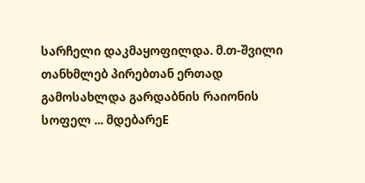სარჩელი დაკმაყოფილდა. მ.თ-შვილი თანხმლებ პირებთან ერთად გამოსახლდა გარდაბნის რაიონის სოფელ ... მდებარეE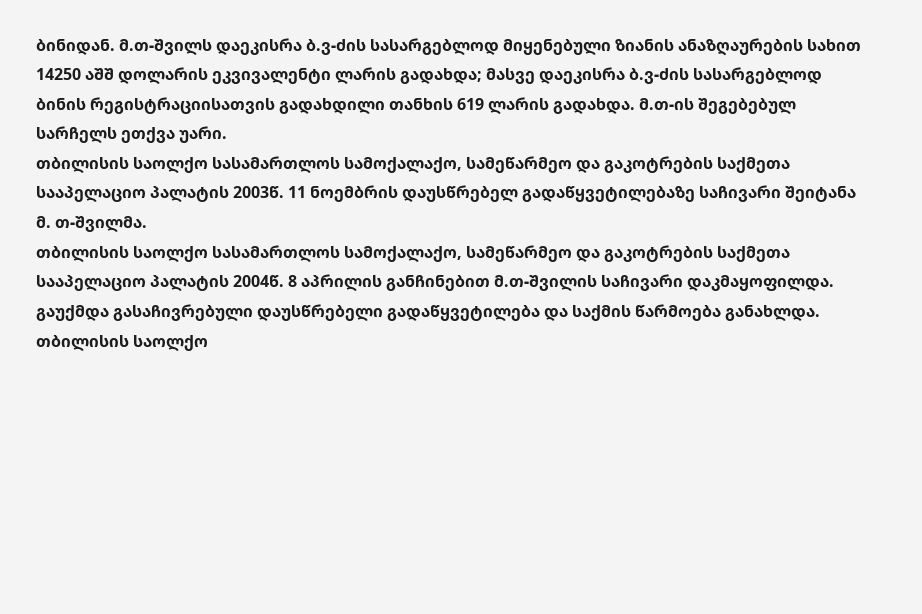ბინიდან. მ.თ-შვილს დაეკისრა ბ.ვ-ძის სასარგებლოდ მიყენებული ზიანის ანაზღაურების სახით 14250 აშშ დოლარის ეკვივალენტი ლარის გადახდა; მასვე დაეკისრა ბ.ვ-ძის სასარგებლოდ ბინის რეგისტრაციისათვის გადახდილი თანხის 619 ლარის გადახდა. მ.თ-ის შეგებებულ სარჩელს ეთქვა უარი.
თბილისის საოლქო სასამართლოს სამოქალაქო, სამეწარმეო და გაკოტრების საქმეთა სააპელაციო პალატის 2003წ. 11 ნოემბრის დაუსწრებელ გადაწყვეტილებაზე საჩივარი შეიტანა მ. თ-შვილმა.
თბილისის საოლქო სასამართლოს სამოქალაქო, სამეწარმეო და გაკოტრების საქმეთა სააპელაციო პალატის 2004წ. 8 აპრილის განჩინებით მ.თ-შვილის საჩივარი დაკმაყოფილდა. გაუქმდა გასაჩივრებული დაუსწრებელი გადაწყვეტილება და საქმის წარმოება განახლდა.
თბილისის საოლქო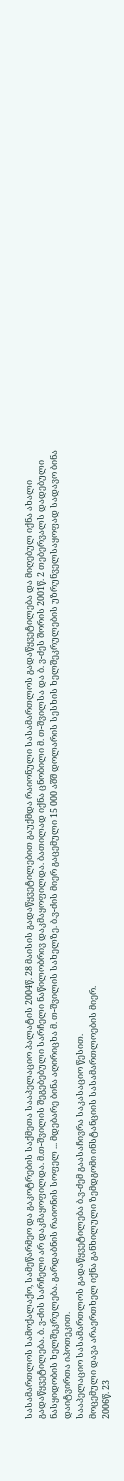სასამართლოს სამოქალაქო, სამეწარმეო და გაკოტრების საქმეთა სააპელაციო პალატის 2004წ. 28 მაისის გადაწყვეტილებით გაუქმდა რაიონული სასამართლოს გადაწყვეტილება და მიღებულ იქნა ახალი გადაწყვეტილება. ბ. ვ-ძის სარჩელი არ დაკმაყოფილდა. მ.თ-შვილის შეგებებული სარჩელი ნაწილობრივ დაკმაყოფილდა. ბათილად იქნა ცნობილი მ. თ-შვილსა და ბ. ვ-ძეს შორის 2001წ. 2 თებერვალს დადებული ნასყიდობის ხელშეკრულება. გარდაბნის რაიონის სოფელ ... მდებარე ბინა აღირიცხა მ. თ-შვილის სახელზე. ბ.ვ-ძის მიერ გაცემული 15 000 აშშ დოლარის სესხის ხელშეკრულების უზრუნველსაყოფად სადავო ბინა დაიტვირთა იპოთეკით.
სააპელაციო სასამართლოს გადაწყვეტილება ბ.ვ-ძემ გაასაჩივრა საკასაციო წესით.
მოცემული დავა არაერთხელ იქნა განხილული ზემდგომი ინსტანციის სასამართლოების მიერ.
2006წ. 23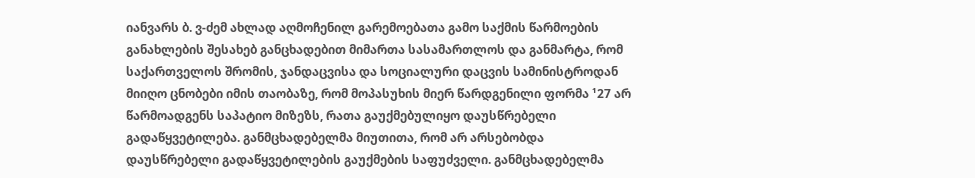იანვარს ბ. ვ-ძემ ახლად აღმოჩენილ გარემოებათა გამო საქმის წარმოების განახლების შესახებ განცხადებით მიმართა სასამართლოს და განმარტა, რომ საქართველოს შრომის, ჯანდაცვისა და სოციალური დაცვის სამინისტროდან მიიღო ცნობები იმის თაობაზე, რომ მოპასუხის მიერ წარდგენილი ფორმა ¹27 არ წარმოადგენს საპატიო მიზეზს, რათა გაუქმებულიყო დაუსწრებელი გადაწყვეტილება. განმცხადებელმა მიუთითა, რომ არ არსებობდა დაუსწრებელი გადაწყვეტილების გაუქმების საფუძველი. განმცხადებელმა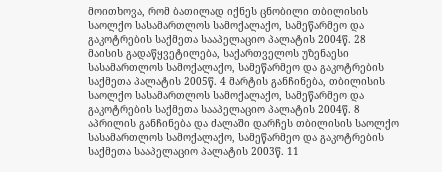მოითხოვა, რომ ბათილად იქნეს ცნობილი თბილისის საოლქო სასამართლოს სამოქალაქო, სამეწარმეო და გაკოტრების საქმეთა სააპელაციო პალატის 2004წ. 28 მაისის გადაწყვეტილება, საქართველოს უზენაესი სასამართლოს სამოქალაქო, სამეწარმეო და გაკოტრების საქმეთა პალატის 2005წ. 4 მარტის განჩინება, თბილისის საოლქო სასამართლოს სამოქალაქო, სამეწარმეო და გაკოტრების საქმეთა სააპელაციო პალატის 2004წ. 8 აპრილის განჩინება და ძალაში დარჩეს თბილისის საოლქო სასამართლოს სამოქალაქო, სამეწარმეო და გაკოტრების საქმეთა სააპელაციო პალატის 2003წ. 11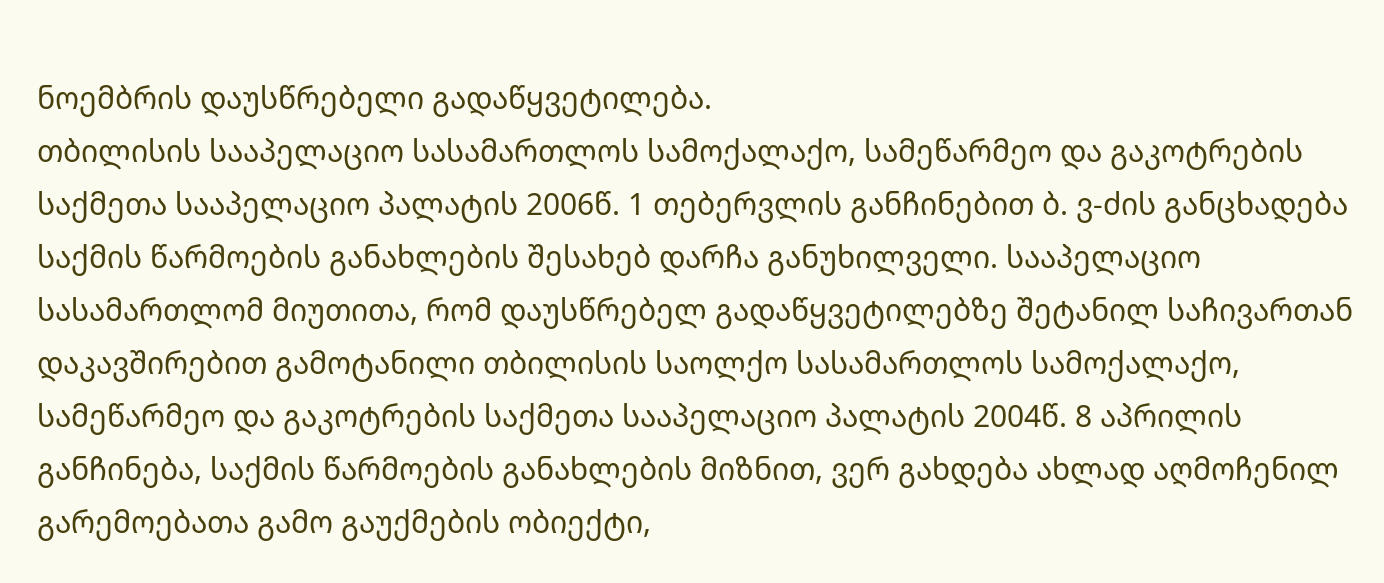ნოემბრის დაუსწრებელი გადაწყვეტილება.
თბილისის სააპელაციო სასამართლოს სამოქალაქო, სამეწარმეო და გაკოტრების საქმეთა სააპელაციო პალატის 2006წ. 1 თებერვლის განჩინებით ბ. ვ-ძის განცხადება საქმის წარმოების განახლების შესახებ დარჩა განუხილველი. სააპელაციო სასამართლომ მიუთითა, რომ დაუსწრებელ გადაწყვეტილებზე შეტანილ საჩივართან დაკავშირებით გამოტანილი თბილისის საოლქო სასამართლოს სამოქალაქო, სამეწარმეო და გაკოტრების საქმეთა სააპელაციო პალატის 2004წ. 8 აპრილის განჩინება, საქმის წარმოების განახლების მიზნით, ვერ გახდება ახლად აღმოჩენილ გარემოებათა გამო გაუქმების ობიექტი,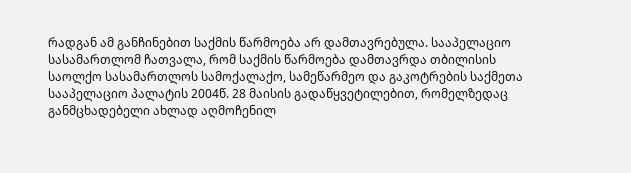რადგან ამ განჩინებით საქმის წარმოება არ დამთავრებულა. სააპელაციო სასამართლომ ჩათვალა, რომ საქმის წარმოება დამთავრდა თბილისის საოლქო სასამართლოს სამოქალაქო, სამეწარმეო და გაკოტრების საქმეთა სააპელაციო პალატის 2004წ. 28 მაისის გადაწყვეტილებით, რომელზედაც განმცხადებელი ახლად აღმოჩენილ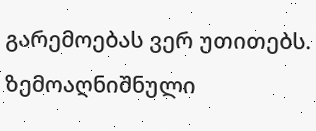გარემოებას ვერ უთითებს.
ზემოაღნიშნული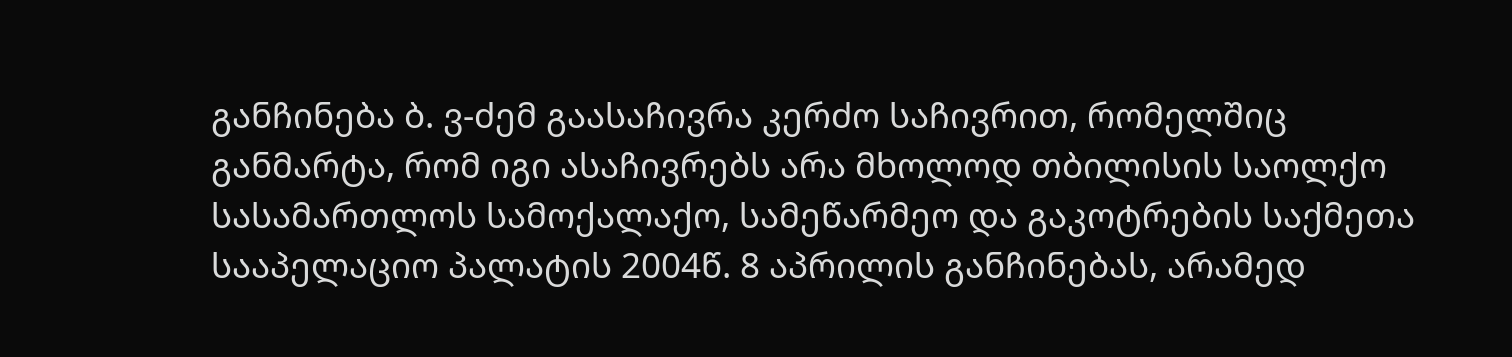განჩინება ბ. ვ-ძემ გაასაჩივრა კერძო საჩივრით, რომელშიც განმარტა, რომ იგი ასაჩივრებს არა მხოლოდ თბილისის საოლქო სასამართლოს სამოქალაქო, სამეწარმეო და გაკოტრების საქმეთა სააპელაციო პალატის 2004წ. 8 აპრილის განჩინებას, არამედ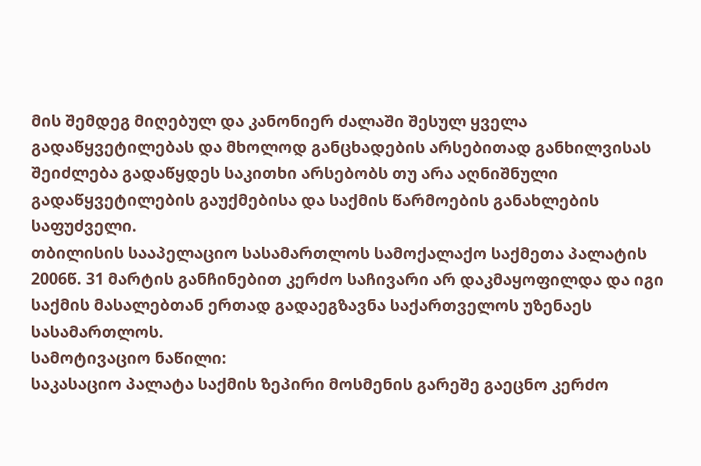მის შემდეგ მიღებულ და კანონიერ ძალაში შესულ ყველა გადაწყვეტილებას და მხოლოდ განცხადების არსებითად განხილვისას შეიძლება გადაწყდეს საკითხი არსებობს თუ არა აღნიშნული გადაწყვეტილების გაუქმებისა და საქმის წარმოების განახლების საფუძველი.
თბილისის სააპელაციო სასამართლოს სამოქალაქო საქმეთა პალატის 2006წ. 31 მარტის განჩინებით კერძო საჩივარი არ დაკმაყოფილდა და იგი საქმის მასალებთან ერთად გადაეგზავნა საქართველოს უზენაეს სასამართლოს.
სამოტივაციო ნაწილი:
საკასაციო პალატა საქმის ზეპირი მოსმენის გარეშე გაეცნო კერძო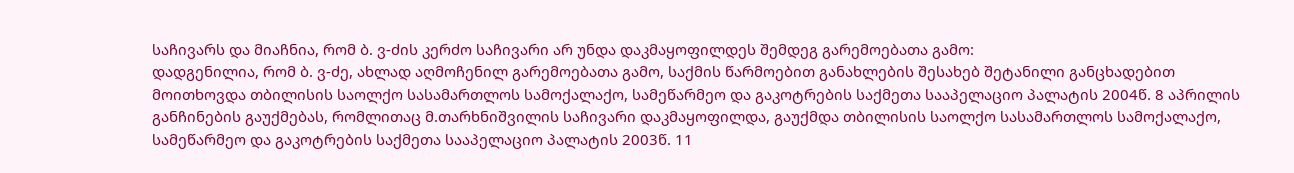საჩივარს და მიაჩნია, რომ ბ. ვ-ძის კერძო საჩივარი არ უნდა დაკმაყოფილდეს შემდეგ გარემოებათა გამო:
დადგენილია, რომ ბ. ვ-ძე, ახლად აღმოჩენილ გარემოებათა გამო, საქმის წარმოებით განახლების შესახებ შეტანილი განცხადებით მოითხოვდა თბილისის საოლქო სასამართლოს სამოქალაქო, სამეწარმეო და გაკოტრების საქმეთა სააპელაციო პალატის 2004წ. 8 აპრილის განჩინების გაუქმებას, რომლითაც მ.თარხნიშვილის საჩივარი დაკმაყოფილდა, გაუქმდა თბილისის საოლქო სასამართლოს სამოქალაქო, სამეწარმეო და გაკოტრების საქმეთა სააპელაციო პალატის 2003წ. 11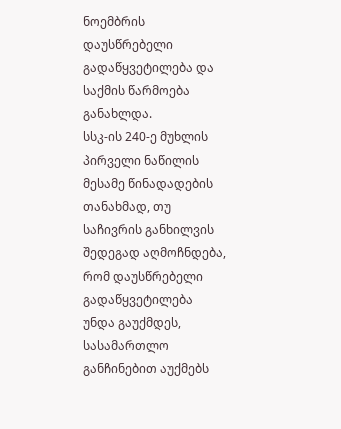ნოემბრის დაუსწრებელი გადაწყვეტილება და საქმის წარმოება განახლდა.
სსკ-ის 240-ე მუხლის პირველი ნაწილის მესამე წინადადების თანახმად, თუ საჩივრის განხილვის შედეგად აღმოჩნდება, რომ დაუსწრებელი გადაწყვეტილება უნდა გაუქმდეს, სასამართლო განჩინებით აუქმებს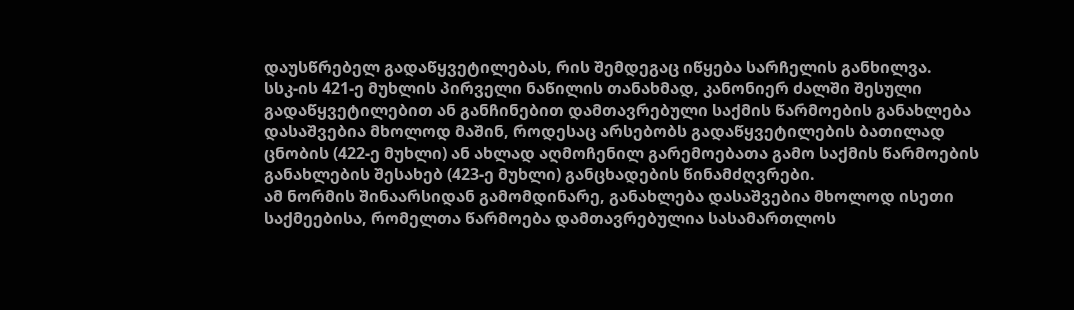დაუსწრებელ გადაწყვეტილებას, რის შემდეგაც იწყება სარჩელის განხილვა.
სსკ-ის 421-ე მუხლის პირველი ნაწილის თანახმად, კანონიერ ძალში შესული გადაწყვეტილებით ან განჩინებით დამთავრებული საქმის წარმოების განახლება დასაშვებია მხოლოდ მაშინ, როდესაც არსებობს გადაწყვეტილების ბათილად ცნობის (422-ე მუხლი) ან ახლად აღმოჩენილ გარემოებათა გამო საქმის წარმოების განახლების შესახებ (423-ე მუხლი) განცხადების წინამძღვრები.
ამ ნორმის შინაარსიდან გამომდინარე, განახლება დასაშვებია მხოლოდ ისეთი საქმეებისა, რომელთა წარმოება დამთავრებულია სასამართლოს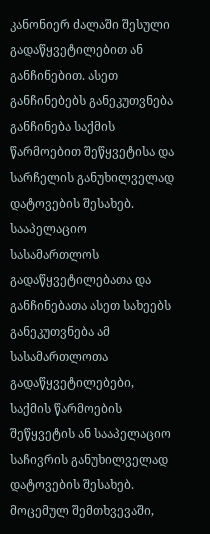კანონიერ ძალაში შესული გადაწყვეტილებით ან განჩინებით. ასეთ განჩინებებს განეკუთვნება განჩინება საქმის წარმოებით შეწყვეტისა და სარჩელის განუხილველად დატოვების შესახებ. სააპელაციო სასამართლოს გადაწყვეტილებათა და განჩინებათა ასეთ სახეებს განეკუთვნება ამ სასამართლოთა გადაწყვეტილებები, საქმის წარმოების შეწყვეტის ან სააპელაციო საჩივრის განუხილველად დატოვების შესახებ.
მოცემულ შემთხვევაში,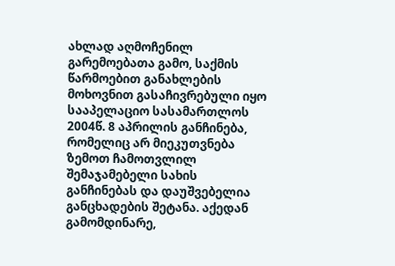ახლად აღმოჩენილ გარემოებათა გამო, საქმის წარმოებით განახლების მოხოვნით გასაჩივრებული იყო სააპელაციო სასამართლოს 2004წ. 8 აპრილის განჩინება, რომელიც არ მიეკუთვნება ზემოთ ჩამოთვლილ შემაჯამებელი სახის განჩინებას და დაუშვებელია განცხადების შეტანა. აქედან გამომდინარე,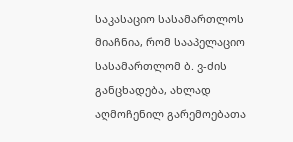საკასაციო სასამართლოს მიაჩნია, რომ სააპელაციო სასამართლომ ბ. ვ-ძის განცხადება, ახლად აღმოჩენილ გარემოებათა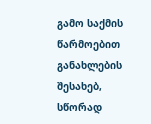გამო საქმის წარმოებით განახლების შესახებ, სწორად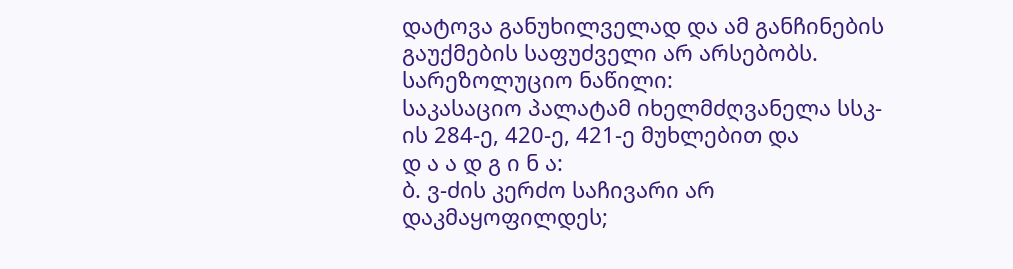დატოვა განუხილველად და ამ განჩინების გაუქმების საფუძველი არ არსებობს.
სარეზოლუციო ნაწილი:
საკასაციო პალატამ იხელმძღვანელა სსკ-ის 284-ე, 420-ე, 421-ე მუხლებით და
დ ა ა დ გ ი ნ ა:
ბ. ვ-ძის კერძო საჩივარი არ დაკმაყოფილდეს;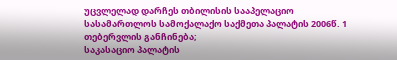უცვლელად დარჩეს თბილისის სააპელაციო სასამართლოს სამოქალაქო საქმეთა პალატის 2006წ. 1 თებერვლის განჩინება;
საკასაციო პალატის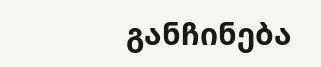განჩინება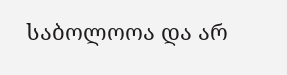საბოლოოა და არ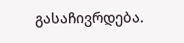გასაჩივრდება.